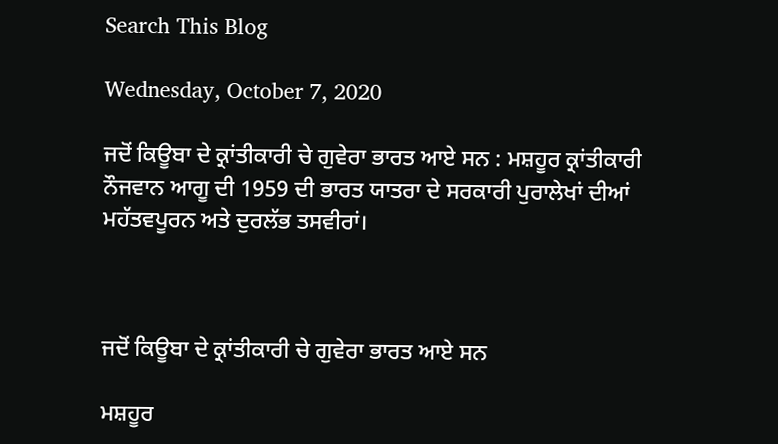Search This Blog

Wednesday, October 7, 2020

ਜਦੋਂ ਕਿਊਬਾ ਦੇ ਕ੍ਰਾਂਤੀਕਾਰੀ ਚੇ ਗੁਵੇਰਾ ਭਾਰਤ ਆਏ ਸਨ : ਮਸ਼ਹੂਰ ਕ੍ਰਾਂਤੀਕਾਰੀ ਨੌਜਵਾਨ ਆਗੂ ਦੀ 1959 ਦੀ ਭਾਰਤ ਯਾਤਰਾ ਦੇ ਸਰਕਾਰੀ ਪੁਰਾਲੇਖਾਂ ਦੀਆਂ ਮਹੱਤਵਪੂਰਨ ਅਤੇ ਦੁਰਲੱਭ ਤਸਵੀਰਾਂ।



ਜਦੋਂ ਕਿਊਬਾ ਦੇ ਕ੍ਰਾਂਤੀਕਾਰੀ ਚੇ ਗੁਵੇਰਾ ਭਾਰਤ ਆਏ ਸਨ

ਮਸ਼ਹੂਰ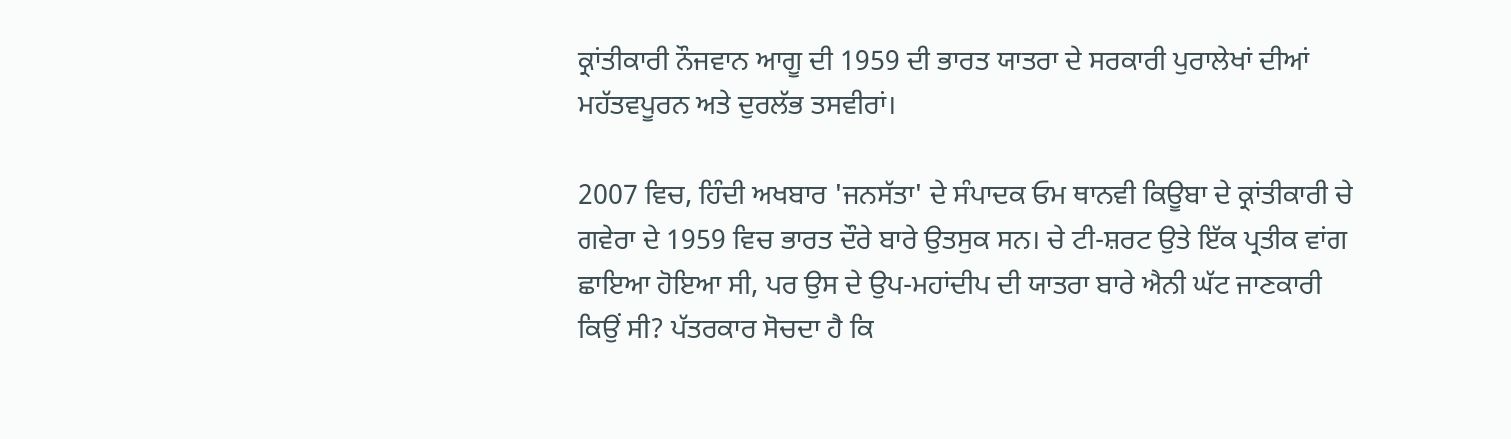ਕ੍ਰਾਂਤੀਕਾਰੀ ਨੌਜਵਾਨ ਆਗੂ ਦੀ 1959 ਦੀ ਭਾਰਤ ਯਾਤਰਾ ਦੇ ਸਰਕਾਰੀ ਪੁਰਾਲੇਖਾਂ ਦੀਆਂ ਮਹੱਤਵਪੂਰਨ ਅਤੇ ਦੁਰਲੱਭ ਤਸਵੀਰਾਂ।

2007 ਵਿਚ, ਹਿੰਦੀ ਅਖਬਾਰ 'ਜਨਸੱਤਾ' ਦੇ ਸੰਪਾਦਕ ਓਮ ਥਾਨਵੀ ਕਿਊਬਾ ਦੇ ਕ੍ਰਾਂਤੀਕਾਰੀ ਚੇ ਗਵੇਰਾ ਦੇ 1959 ਵਿਚ ਭਾਰਤ ਦੌਰੇ ਬਾਰੇ ਉਤਸੁਕ ਸਨ। ਚੇ ਟੀ-ਸ਼ਰਟ ਉਤੇ ਇੱਕ ਪ੍ਰਤੀਕ ਵਾਂਗ ਛਾਇਆ ਹੋਇਆ ਸੀ, ਪਰ ਉਸ ਦੇ ਉਪ-ਮਹਾਂਦੀਪ ਦੀ ਯਾਤਰਾ ਬਾਰੇ ਐਨੀ ਘੱਟ ਜਾਣਕਾਰੀ ਕਿਉਂ ਸੀ? ਪੱਤਰਕਾਰ ਸੋਚਦਾ ਹੈ ਕਿ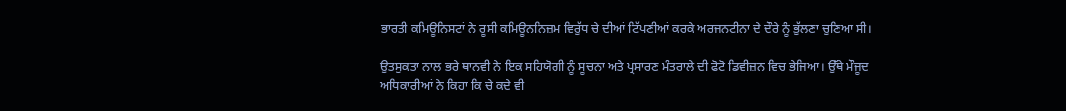ਭਾਰਤੀ ਕਮਿਊਨਿਸਟਾਂ ਨੇ ਰੂਸੀ ਕਮਿਊਨਨਿਜ਼ਮ ਵਿਰੁੱਧ ਚੇ ਦੀਆਂ ਟਿੱਪਣੀਆਂ ਕਰਕੇ ਅਰਜਨਟੀਨਾ ਦੇ ਦੌਰੇ ਨੂੰ ਭੁੱਲਣਾ ਚੁਣਿਆ ਸੀ।

ਉਤਸੁਕਤਾ ਨਾਲ ਭਰੇ ਥਾਨਵੀ ਨੇ ਇਕ ਸਹਿਯੋਗੀ ਨੂੰ ਸੂਚਨਾ ਅਤੇ ਪ੍ਰਸਾਰਣ ਮੰਤਰਾਲੇ ਦੀ ਫੋਟੋ ਡਿਵੀਜ਼ਨ ਵਿਚ ਭੇਜਿਆ। ਉੱਥੇ ਮੌਜੂਦ ਅਧਿਕਾਰੀਆਂ ਨੇ ਕਿਹਾ ਕਿ ਚੇ ਕਦੇ ਵੀ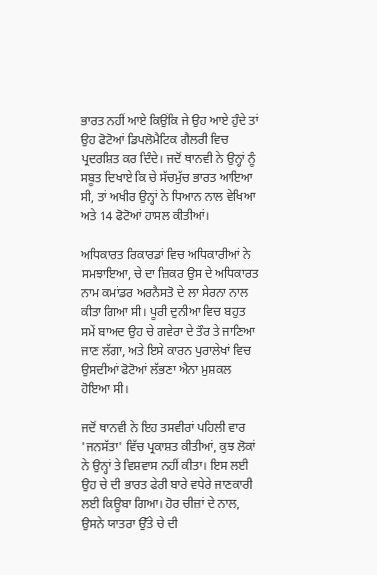ਭਾਰਤ ਨਹੀਂ ਆਏ ਕਿਉਂਕਿ ਜੇ ਉਹ ਆਏ ਹੁੰਦੇ ਤਾਂ ਉਹ ਫੋਟੋਆਂ ਡਿਪਲੋਮੈਟਿਕ ਗੈਲਰੀ ਵਿਚ ਪ੍ਰਦਰਸ਼ਿਤ ਕਰ ਦਿੰਦੇ। ਜਦੋਂ ਥਾਨਵੀ ਨੇ ਉਨ੍ਹਾਂ ਨੂੰ ਸਬੂਤ ਦਿਖਾਏ ਕਿ ਚੇ ਸੱਚਮੁੱਚ ਭਾਰਤ ਆਇਆ ਸੀ, ਤਾਂ ਅਖੀਰ ਉਨ੍ਹਾਂ ਨੇ ਧਿਆਨ ਨਾਲ ਵੇਖਿਆ ਅਤੇ 14 ਫੋਟੋਆਂ ਹਾਸਲ ਕੀਤੀਆਂ।

ਅਧਿਕਾਰਤ ਰਿਕਾਰਡਾਂ ਵਿਚ ਅਧਿਕਾਰੀਆਂ ਨੇ ਸਮਝਾਇਆ, ਚੇ ਦਾ ਜ਼ਿਕਰ ਉਸ ਦੇ ਅਧਿਕਾਰਤ ਨਾਮ ਕਮਾਂਡਰ ਅਰਨੈਸਤੋ ਦੇ ਲਾ ਸੇਰਨਾ ਨਾਲ ਕੀਤਾ ਗਿਆ ਸੀ। ਪੂਰੀ ਦੁਨੀਆ ਵਿਚ ਬਹੁਤ ਸਮੇਂ ਬਾਅਦ ਉਹ ਚੇ ਗਵੇਰਾ ਦੇ ਤੌਰ ਤੇ ਜਾਣਿਆ ਜਾਣ ਲੱਗਾ, ਅਤੇ ਇਸੇ ਕਾਰਨ ਪੁਰਾਲੇਖਾਂ ਵਿਚ ਉਸਦੀਆਂ ਫੋਟੋਆਂ ਲੱਭਣਾ ਐਨਾ ਮੁਸ਼ਕਲ ਹੋਇਆ ਸੀ।

ਜਦੋਂ ਥਾਨਵੀ ਨੇ ਇਹ ਤਸਵੀਰਾਂ ਪਹਿਲੀ ਵਾਰ 'ਜਨਸੱਤਾ' ਵਿੱਚ ਪ੍ਰਕਾਸ਼ਤ ਕੀਤੀਆਂ, ਕੁਝ ਲੋਕਾਂ ਨੇ ਉਨ੍ਹਾਂ ਤੇ ਵਿਸ਼ਵਾਸ ਨਹੀਂ ਕੀਤਾ। ਇਸ ਲਈ ਉਹ ਚੇ ਦੀ ਭਾਰਤ ਫੇਰੀ ਬਾਰੇ ਵਧੇਰੇ ਜਾਣਕਾਰੀ ਲਈ ਕਿਊਬਾ ਗਿਆ। ਹੋਰ ਚੀਜ਼ਾਂ ਦੇ ਨਾਲ, ਉਸਨੇ ਯਾਤਰਾ ਉੱਤੇ ਚੇ ਦੀ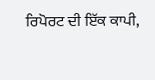ਰਿਪੋਰਟ ਦੀ ਇੱਕ ਕਾਪੀ,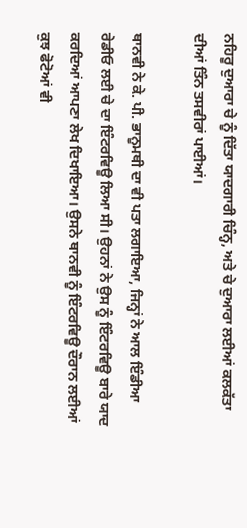ਨਹਿਰੂ ਦੁਆਰਾ ਚੇ ਨੂੰ ਦਿੱਤਾ ਯਾਦਗਾਰੀ ਚਿੰਨ੍ਹ, ਅਤੇ ਚੇ ਦੁਆਰਾ ਲਈਆਂ ਕਲਕੱਤਾ ਦੀਆਂ ਤਿੰਨ ਤਸਵੀਰਾਂ ਪਾਈਆਂ।

ਥਾਨਵੀ ਨੇ ਕੇ. ਪੀ. ਭਾਨੂਮਥੀ ਦਾ ਵੀ ਪਤਾ ਲਗਾਇਆ, ਜਿਨ੍ਹਾਂ ਨੇ ਆਲ ਇੰਡੀਆ ਰੇਡੀਓ ਲਈ ਚੇ ਦਾ ਇੰਟਰਵਿਊ ਲਿਆ ਸੀ। ਉਹਨਾਂ ਨੇ ਉਸ ਨੂੰ ਇੰਟਰਵਿਊ ਬਾਰੇ ਯਾਦ ਕਰਦਿਆਂ ਆਪਣਾ ਲੇਖ ਦਿਖਾਇਆ। ਉਸਨੇ ਥਾਨਵੀ ਨੂੰ ਇੰਟਰਵਿਊ ਦੌਰਾਨ ਲਈਆਂ ਕੁਝ ਫੋਟੋਆਂ ਵੀ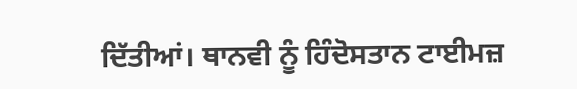ਦਿੱਤੀਆਂ। ਥਾਨਵੀ ਨੂੰ ਹਿੰਦੋਸਤਾਨ ਟਾਈਮਜ਼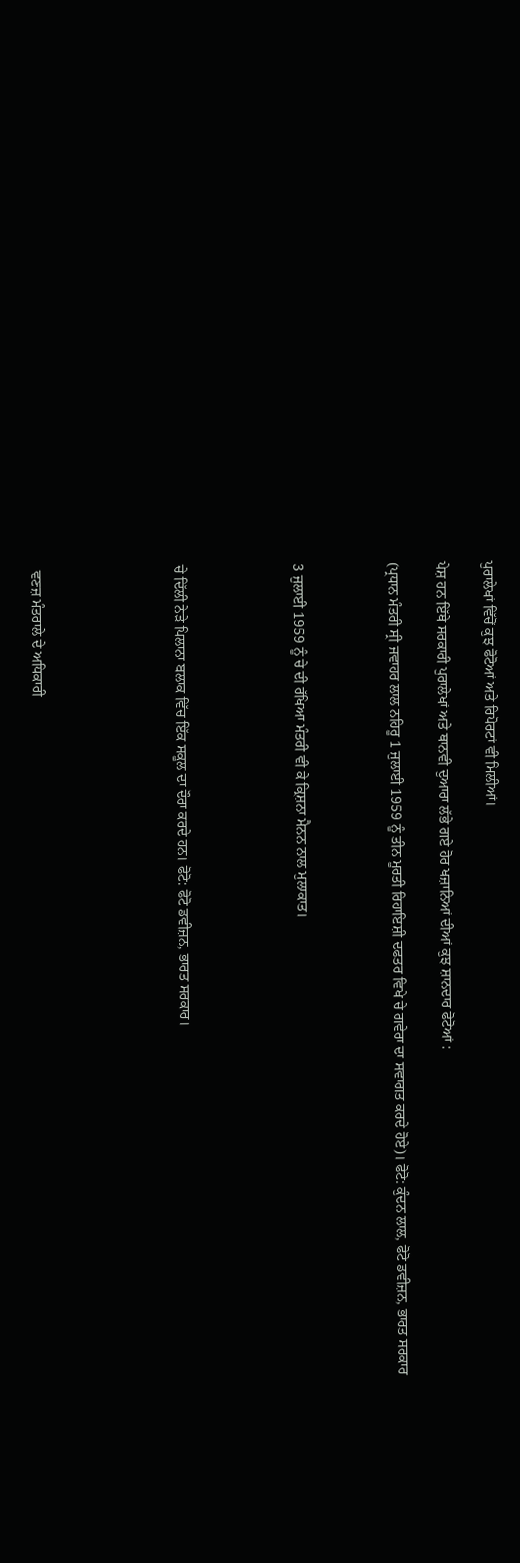ਪੁਰਾਲੇਖਾਂ ਵਿੱਚੋਂ ਕੁਝ ਫੋਟੋਆਂ ਅਤੇ ਰਿਪੋਰਟਾਂ ਵੀ ਮਿਲੀਆਂ।

ਪੇਸ਼ ਹਨ ਇੱਥੇ ਸਰਕਾਰੀ ਪੁਰਾਲੇਖਾਂ ਅਤੇ ਥਾਨਵੀ ਦੁਆਰਾ ਲੱਭੇ ਗਏ ਹੋਰ ਖਜ਼ਾਨਿਆਂ ਦੀਆਂ ਕੁਝ ਸ਼ਾਨਦਾਰ ਫੋਟੋਆਂ :

(ਪ੍ਰਧਾਨ ਮੰਤਰੀ ਸ੍ਰੀ ਜਵਾਹਰ ਲਾਲ ਨਹਿਰੂ 1 ਜੁਲਾਈ 1959 ਨੂੰ ਤੀਨ ਮੂਰਤੀ ਰਿਹਾਇਸ਼ੀ ਦਫਤਰ ਵਿਖੇ ਚੇ ਗਵੇਰਾ ਦਾ ਸਵਾਗਤ ਕਰਦੇ ਹੋਏ)। ਫੋਟੋ: ਕੁੰਦਨ ਲਾਲ, ਫੋਟੋ ਡਵੀਜ਼ਨ, ਭਾਰਤ ਸਰਕਾਰ



3 ਜੁਲਾਈ 1959 ਨੂੰ ਚੇ ਦੀ ਰੱਖਿਆ ਮੰਤਰੀ ਵੀ ਕੇ ਕ੍ਰਿਸ਼ਨਾ ਮੈਨਨ ਨਾਲ ਮੁਲਾਕਾਤ।




ਚੇ ਦਿੱਲੀ ਨੇੜੇ ਪਿਲਾਨਾ ਬਲਾਕ ਵਿੱਚ ਇੱਕ ਸਕੂਲ ਦਾ ਦੌਰਾ ਕਰਦੇ ਹਨ। ਫੋਟੋ: ਫੋਟੋ ਡਵੀਜ਼ਨ, ਭਾਰਤ ਸਰਕਾਰ।





 ਵਣਜ਼ ਮੰਤਰਾਲੇ ਦੇ ਅਧਿਕਾਰੀ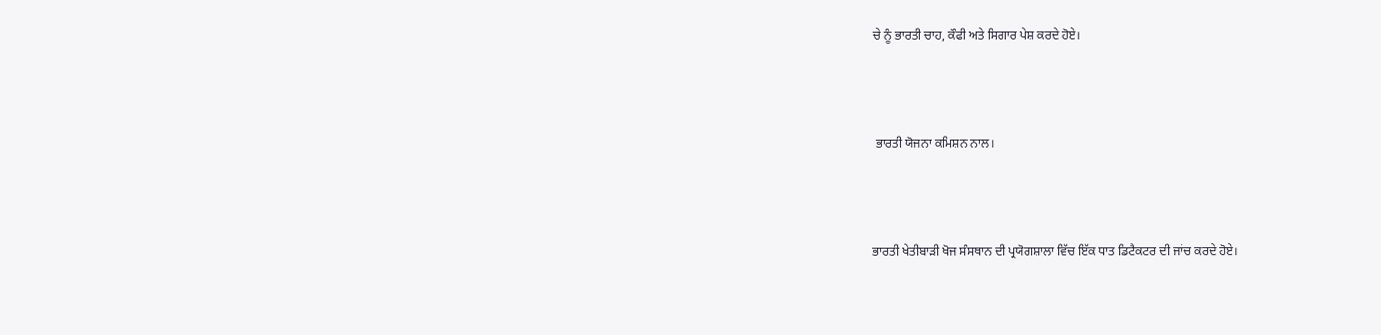ਚੇ ਨੂੰ ਭਾਰਤੀ ਚਾਹ, ਕੌਫੀ ਅਤੇ ਸਿਗਾਰ ਪੇਸ਼ ਕਰਦੇ ਹੋਏ।





 ਭਾਰਤੀ ਯੋਜਨਾ ਕਮਿਸ਼ਨ ਨਾਲ।





ਭਾਰਤੀ ਖੇਤੀਬਾੜੀ ਖੋਜ ਸੰਸਥਾਨ ਦੀ ਪ੍ਰਯੋਗਸ਼ਾਲਾ ਵਿੱਚ ਇੱਕ ਧਾਤ ਡਿਟੈਕਟਰ ਦੀ ਜਾਂਚ ਕਰਦੇ ਹੋਏ।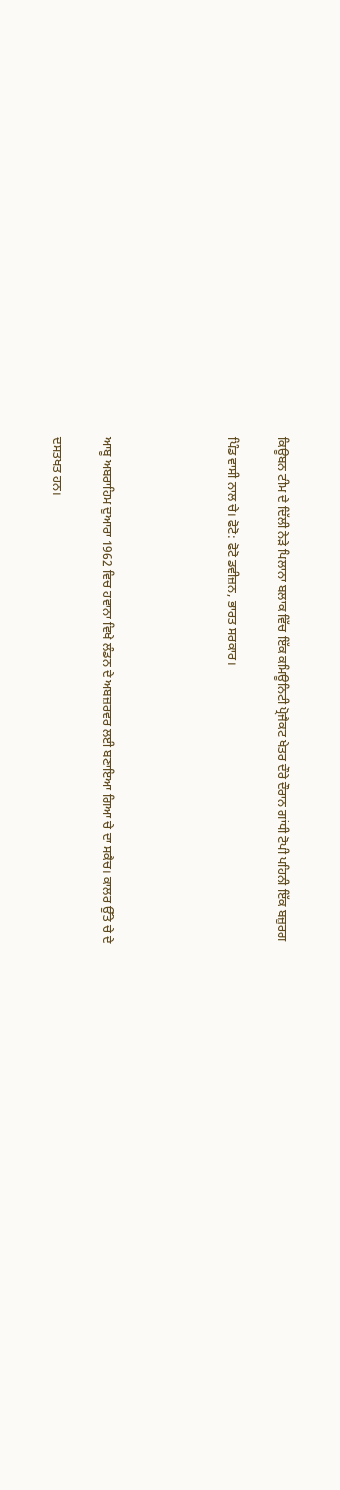ਕਿਊਬਨ ਟੀਮ ਦੇ ਦਿੱਲੀ ਨੇੜੇ ਪਿਲਾਨਾ ਬਲਾਕ ਵਿੱਚ ਇੱਕ ਕਮਿਊਨਿਟੀ ਪ੍ਰੋਜੈਕਟ ਖੇਤਰ ਦੌਰੇ ਦੌਰਾਨ ਗਾਂਧੀ ਟੋਪੀ ਪਹਿਨੀ ਇੱਕ ਬਜ਼ੁਰਗ

ਪਿੰਡ ਵਾਸੀ ਨਾਲ ਚੇ। ਫੋਟੋ: ਫੋਟੋ ਡਵੀਜ਼ਨ, ਭਾਰਤ ਸਰਕਾਰ।




ਆਬੂ ਅਬਰਾਹਿਮ ਦੁਆਰਾ 1962 ਵਿਚ ਹਵਾਨਾ ਵਿਖੇ ਲੰਡਨ ਦੇ ਅਬਜ਼ਰਵਰ ਲਈ ਬਣਾਇਆ ਗਿਆ ਚੇ ਦਾ ਸਕੈਚ। ਕਾਲਰ ਉੱਤੇ ਚੇ ਦੇ

ਦਸਤਖਤ ਹਨ।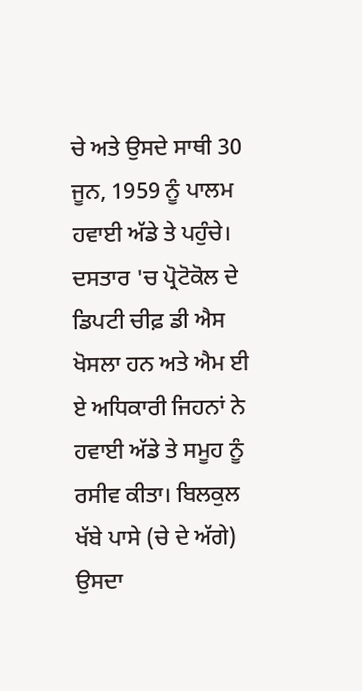ਚੇ ਅਤੇ ਉਸਦੇ ਸਾਥੀ 30 ਜੂਨ, 1959 ਨੂੰ ਪਾਲਮ ਹਵਾਈ ਅੱਡੇ ਤੇ ਪਹੁੰਚੇ। ਦਸਤਾਰ 'ਚ ਪ੍ਰੋਟੋਕੋਲ ਦੇ ਡਿਪਟੀ ਚੀਫ਼ ਡੀ ਐਸ ਖੋਸਲਾ ਹਨ ਅਤੇ ਐਮ ਈ ਏ ਅਧਿਕਾਰੀ ਜਿਹਨਾਂ ਨੇ ਹਵਾਈ ਅੱਡੇ ਤੇ ਸਮੂਹ ਨੂੰ ਰਸੀਵ ਕੀਤਾ। ਬਿਲਕੁਲ ਖੱਬੇ ਪਾਸੇ (ਚੇ ਦੇ ਅੱਗੇ) ਉਸਦਾ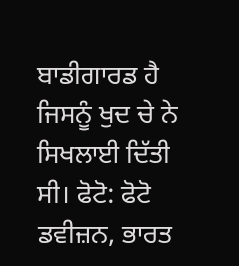ਬਾਡੀਗਾਰਡ ਹੈ ਜਿਸਨੂੰ ਖੁਦ ਚੇ ਨੇ ਸਿਖਲਾਈ ਦਿੱਤੀ ਸੀ। ਫੋਟੋ: ਫੋਟੋ ਡਵੀਜ਼ਨ, ਭਾਰਤ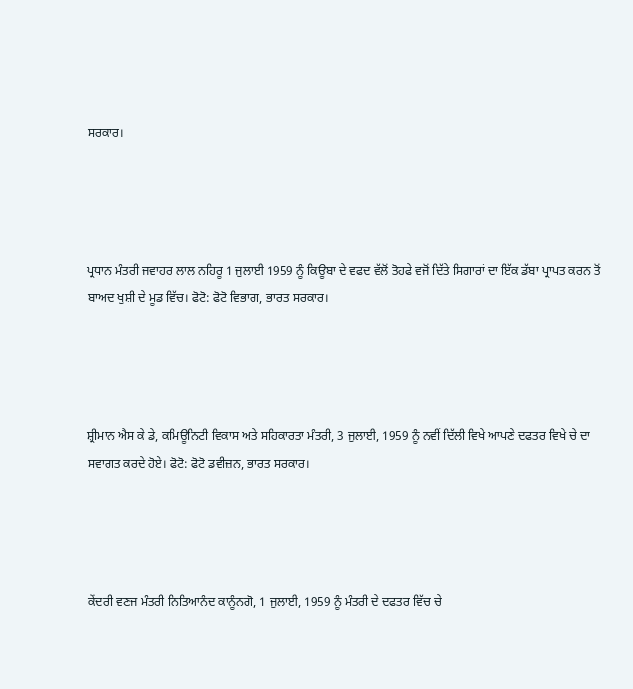ਸਰਕਾਰ।




ਪ੍ਰਧਾਨ ਮੰਤਰੀ ਜਵਾਹਰ ਲਾਲ ਨਹਿਰੂ 1 ਜੁਲਾਈ 1959 ਨੂੰ ਕਿਊਬਾ ਦੇ ਵਫਦ ਵੱਲੋਂ ਤੋਹਫੇ ਵਜੋਂ ਦਿੱਤੇ ਸਿਗਾਰਾਂ ਦਾ ਇੱਕ ਡੱਬਾ ਪ੍ਰਾਪਤ ਕਰਨ ਤੋਂ ਬਾਅਦ ਖੁਸ਼ੀ ਦੇ ਮੂਡ ਵਿੱਚ। ਫੋਟੋ: ਫੋਟੋ ਵਿਭਾਗ, ਭਾਰਤ ਸਰਕਾਰ।




ਸ਼੍ਰੀਮਾਨ ਐਸ ਕੇ ਡੇ, ਕਮਿਊਨਿਟੀ ਵਿਕਾਸ ਅਤੇ ਸਹਿਕਾਰਤਾ ਮੰਤਰੀ, 3 ਜੁਲਾਈ, 1959 ਨੂੰ ਨਵੀਂ ਦਿੱਲੀ ਵਿਖੇ ਆਪਣੇ ਦਫਤਰ ਵਿਖੇ ਚੇ ਦਾ ਸਵਾਗਤ ਕਰਦੇ ਹੋਏ। ਫੋਟੋ: ਫੋਟੋ ਡਵੀਜ਼ਨ, ਭਾਰਤ ਸਰਕਾਰ।




ਕੇਂਦਰੀ ਵਣਜ ਮੰਤਰੀ ਨਿਤਿਆਨੰਦ ਕਾਨੂੰਨਗੋ, 1 ਜੁਲਾਈ, 1959 ਨੂੰ ਮੰਤਰੀ ਦੇ ਦਫਤਰ ਵਿੱਚ ਚੇ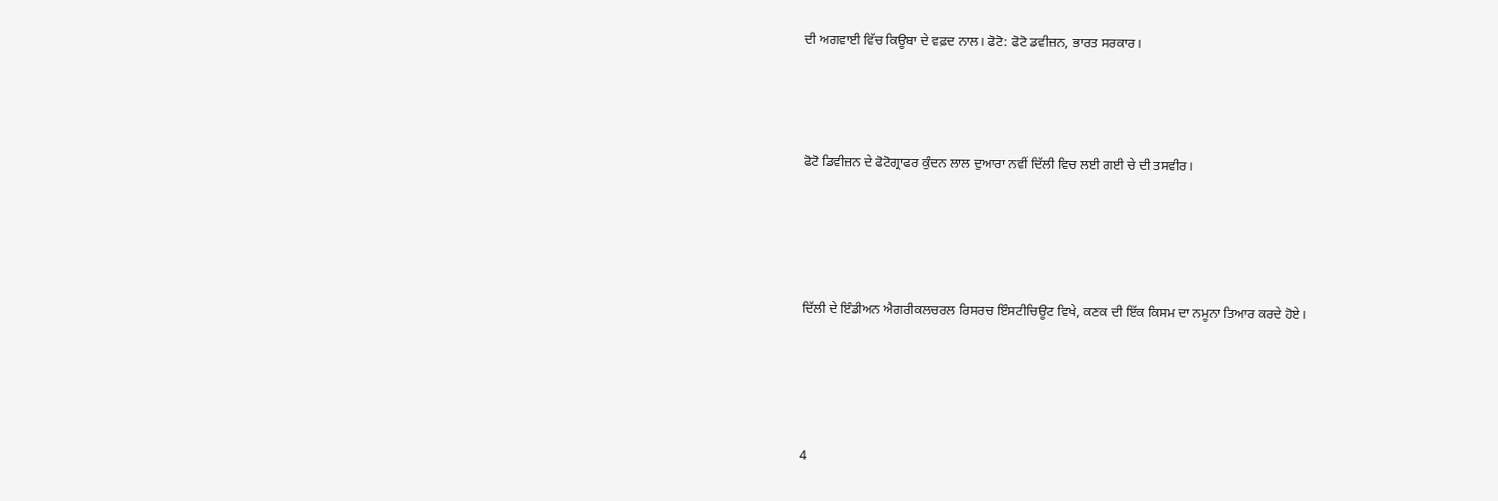ਦੀ ਅਗਵਾਈ ਵਿੱਚ ਕਿਊਬਾ ਦੇ ਵਫ਼ਦ ਨਾਲ। ਫੋਟੋ: ਫੋਟੋ ਡਵੀਜ਼ਨ, ਭਾਰਤ ਸਰਕਾਰ।




ਫੋਟੋ ਡਿਵੀਜ਼ਨ ਦੇ ਫੋਟੋਗ੍ਰਾਫਰ ਕੁੰਦਨ ਲਾਲ ਦੁਆਰਾ ਨਵੀਂ ਦਿੱਲੀ ਵਿਚ ਲਈ ਗਈ ਚੇ ਦੀ ਤਸਵੀਰ।





ਦਿੱਲੀ ਦੇ ਇੰਡੀਅਨ ਐਗਰੀਕਲਚਰਲ ਰਿਸਰਚ ਇੰਸਟੀਚਿਊਟ ਵਿਖੇ, ਕਣਕ ਦੀ ਇੱਕ ਕਿਸਮ ਦਾ ਨਮੂਨਾ ਤਿਆਰ ਕਰਦੇ ਹੋਏ।





4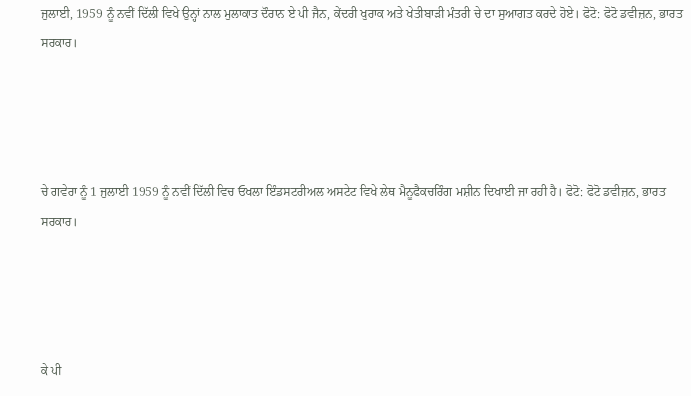ਜੁਲਾਈ, 1959 ਨੂੰ ਨਵੀਂ ਦਿੱਲੀ ਵਿਖੇ ਉਨ੍ਹਾਂ ਨਾਲ ਮੁਲਾਕਾਤ ਦੌਰਾਨ ਏ ਪੀ ਜੈਨ, ਕੇਂਦਰੀ ਖੁਰਾਕ ਅਤੇ ਖੇਤੀਬਾੜੀ ਮੰਤਰੀ ਚੇ ਦਾ ਸੁਆਗਤ ਕਰਦੇ ਹੋਏ। ਫੋਟੋ: ਫੋਟੋ ਡਵੀਜ਼ਨ, ਭਾਰਤ ਸਰਕਾਰ।




ਚੇ ਗਵੇਰਾ ਨੂੰ 1 ਜੁਲਾਈ 1959 ਨੂੰ ਨਵੀਂ ਦਿੱਲੀ ਵਿਚ ਓਖਲਾ ਇੰਡਸਟਰੀਅਲ ਅਸਟੇਟ ਵਿਖੇ ਲੇਥ ਮੈਨੂਫੈਕਚਰਿੰਗ ਮਸ਼ੀਨ ਦਿਖਾਈ ਜਾ ਰਹੀ ਹੈ। ਫੋਟੋ: ਫੋਟੋ ਡਵੀਜ਼ਨ, ਭਾਰਤ ਸਰਕਾਰ।




ਕੇ ਪੀ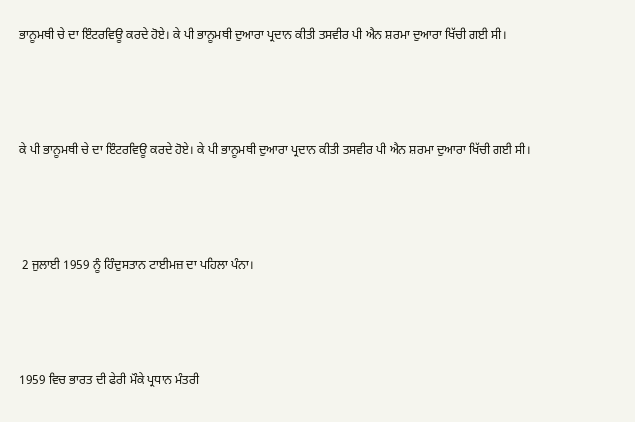ਭਾਨੂਮਥੀ ਚੇ ਦਾ ਇੰਟਰਵਿਊ ਕਰਦੇ ਹੋਏ। ਕੇ ਪੀ ਭਾਨੂਮਥੀ ਦੁਆਰਾ ਪ੍ਰਦਾਨ ਕੀਤੀ ਤਸਵੀਰ ਪੀ ਐਨ ਸ਼ਰਮਾ ਦੁਆਰਾ ਖਿੱਚੀ ਗਈ ਸੀ।





ਕੇ ਪੀ ਭਾਨੂਮਥੀ ਚੇ ਦਾ ਇੰਟਰਵਿਊ ਕਰਦੇ ਹੋਏ। ਕੇ ਪੀ ਭਾਨੂਮਥੀ ਦੁਆਰਾ ਪ੍ਰਦਾਨ ਕੀਤੀ ਤਸਵੀਰ ਪੀ ਐਨ ਸ਼ਰਮਾ ਦੁਆਰਾ ਖਿੱਚੀ ਗਈ ਸੀ।





 2 ਜੁਲਾਈ 1959 ਨੂੰ ਹਿੰਦੁਸਤਾਨ ਟਾਈਮਜ਼ ਦਾ ਪਹਿਲਾ ਪੰਨਾ।





1959 ਵਿਚ ਭਾਰਤ ਦੀ ਫੇਰੀ ਮੌਕੇ ਪ੍ਰਧਾਨ ਮੰਤਰੀ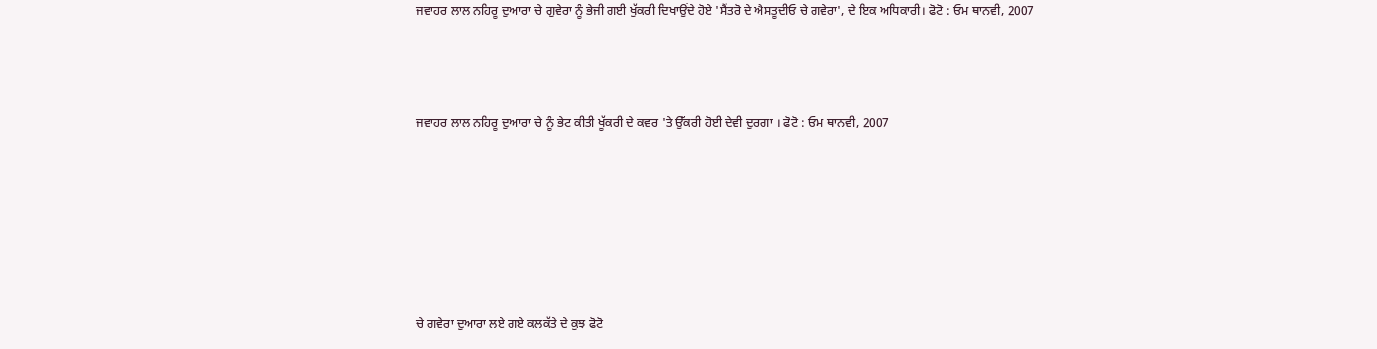ਜਵਾਹਰ ਲਾਲ ਨਹਿਰੂ ਦੁਆਰਾ ਚੇ ਗੁਵੇਰਾ ਨੂੰ ਭੇਜੀ ਗਈ ਖੁੱਕਰੀ ਦਿਖਾਉਂਦੇ ਹੋਏ 'ਸੈਂਤਰੋ ਦੇ ਐਸਤੂਦੀਓ ਚੇ ਗਵੇਰਾ', ਦੇ ਇਕ ਅਧਿਕਾਰੀ। ਫੋਟੋ : ਓਮ ਥਾਨਵੀ, 2007




ਜਵਾਹਰ ਲਾਲ ਨਹਿਰੂ ਦੁਆਰਾ ਚੇ ਨੂੰ ਭੇਟ ਕੀਤੀ ਖੂੱਕਰੀ ਦੇ ਕਵਰ 'ਤੇ ਉੱਕਰੀ ਹੋਈ ਦੇਵੀ ਦੁਰਗਾ । ਫੋਟੋ : ਓਮ ਥਾਨਵੀ, 2007








ਚੇ ਗਵੇਰਾ ਦੁਆਰਾ ਲਏ ਗਏ ਕਲਕੱਤੇ ਦੇ ਕੁਝ ਫੋਟੋ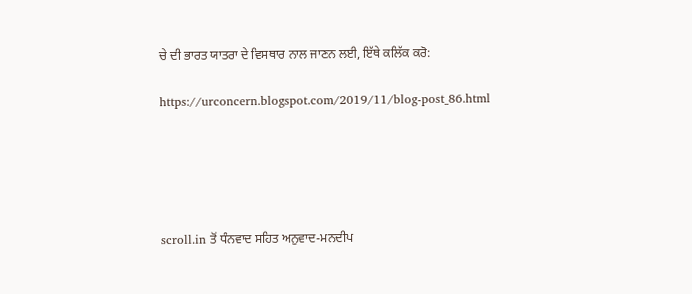ਚੇ ਦੀ ਭਾਰਤ ਯਾਤਰਾ ਦੇ ਵਿਸਥਾਰ ਨਾਲ ਜਾਣਨ ਲਈ, ਇੱਥੇ ਕਲਿੱਕ ਕਰੋ:

https://urconcern.blogspot.com/2019/11/blog-post_86.html





scroll.in ਤੋਂ ਧੰਨਵਾਦ ਸਹਿਤ ਅਨੁਵਾਦ-ਮਨਦੀਪ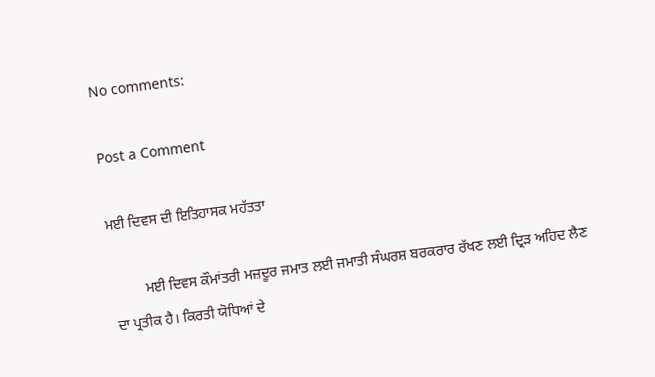No comments:

Post a Comment

ਮਈ ਦਿਵਸ ਦੀ ਇਤਿਹਾਸਕ ਮਹੱਤਤਾ

         ਮਈ ਦਿਵਸ ਕੌਮਾਂਤਰੀ ਮਜ਼ਦੂਰ ਜਮਾਤ ਲਈ ਜਮਾਤੀ ਸੰਘਰਸ਼ ਬਰਕਰਾਰ ਰੱਖਣ ਲਈ ਦ੍ਰਿੜ ਅਹਿਦ ਲੈਣ ਦਾ ਪ੍ਰਤੀਕ ਹੈ। ਕਿਰਤੀ ਯੋਧਿਆਂ ਦੇ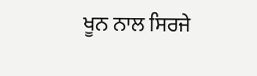ਖੂਨ ਨਾਲ ਸਿਰਜੇ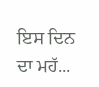ਇਸ ਦਿਨ ਦਾ ਮਹੱ...